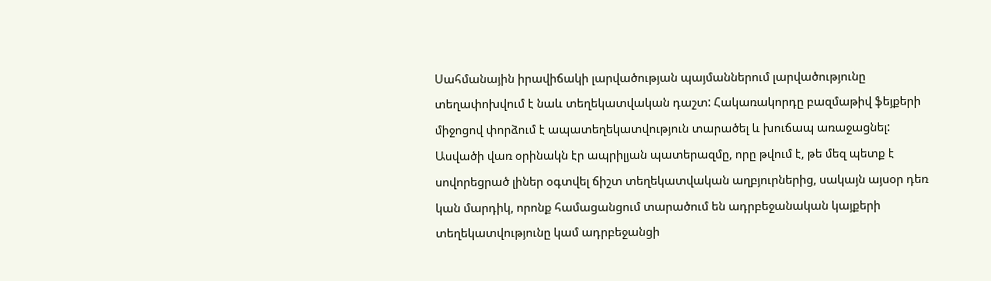Սահմանային իրավիճակի լարվածության պայմաններում լարվածությունը տեղափոխվում է նաև տեղեկատվական դաշտ: Հակառակորդը բազմաթիվ ֆեյքերի միջոցով փորձում է ապատեղեկատվություն տարածել և խուճապ առաջացնել: Ասվածի վառ օրինակն էր ապրիլյան պատերազմը, որը թվում է, թե մեզ պետք է սովորեցրած լիներ օգտվել ճիշտ տեղեկատվական աղբյուրներից, սակայն այսօր դեռ կան մարդիկ, որոնք համացանցում տարածում են ադրբեջանական կայքերի տեղեկատվությունը կամ ադրբեջանցի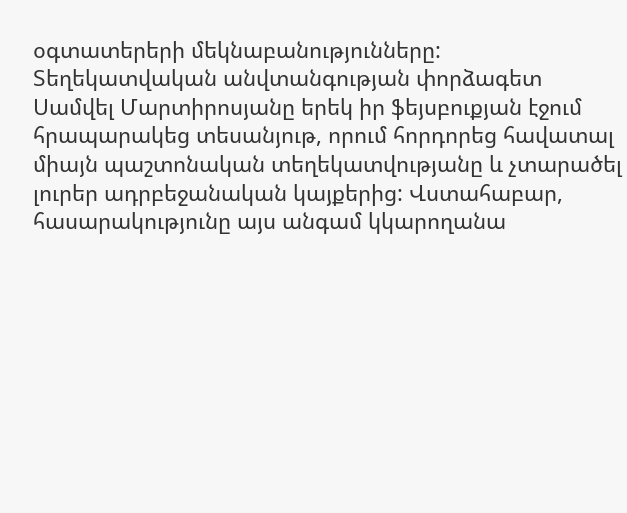օգտատերերի մեկնաբանությունները:
Տեղեկատվական անվտանգության փորձագետ Սամվել Մարտիրոսյանը երեկ իր ֆեյսբուքյան էջում հրապարակեց տեսանյութ, որում հորդորեց հավատալ միայն պաշտոնական տեղեկատվությանը և չտարածել լուրեր ադրբեջանական կայքերից: Վստահաբար, հասարակությունը այս անգամ կկարողանա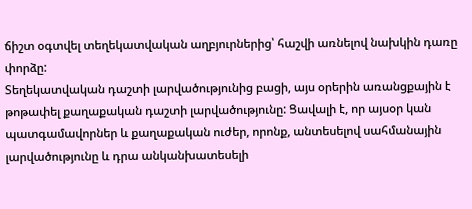ճիշտ օգտվել տեղեկատվական աղբյուրներից՝ հաշվի առնելով նախկին դառը փորձը:
Տեղեկատվական դաշտի լարվածությունից բացի, այս օրերին առանցքային է թոթափել քաղաքական դաշտի լարվածությունը: Ցավալի է, որ այսօր կան պատգամավորներ և քաղաքական ուժեր, որոնք, անտեսելով սահմանային լարվածությունը և դրա անկանխատեսելի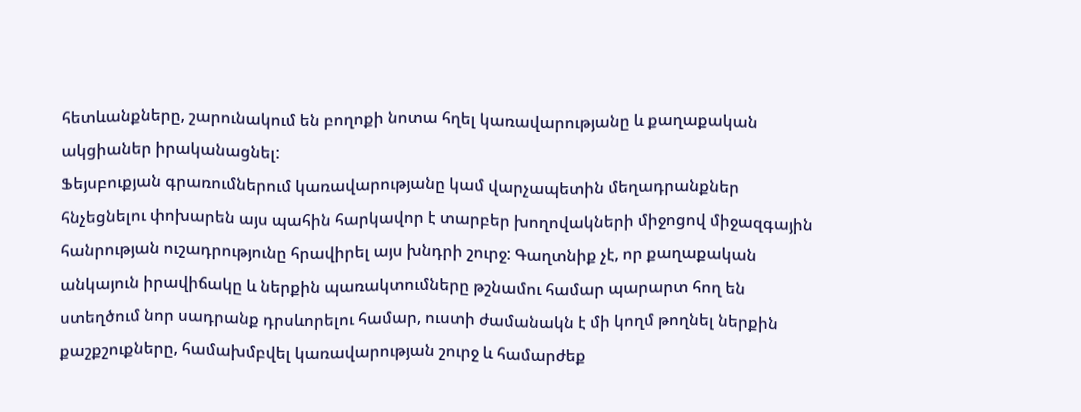հետևանքները, շարունակում են բողոքի նոտա հղել կառավարությանը և քաղաքական ակցիաներ իրականացնել:
Ֆեյսբուքյան գրառումներում կառավարությանը կամ վարչապետին մեղադրանքներ հնչեցնելու փոխարեն այս պահին հարկավոր է տարբեր խողովակների միջոցով միջազգային հանրության ուշադրությունը հրավիրել այս խնդրի շուրջ: Գաղտնիք չէ, որ քաղաքական անկայուն իրավիճակը և ներքին պառակտումները թշնամու համար պարարտ հող են ստեղծում նոր սադրանք դրսևորելու համար, ուստի ժամանակն է մի կողմ թողնել ներքին քաշքշուքները, համախմբվել կառավարության շուրջ և համարժեք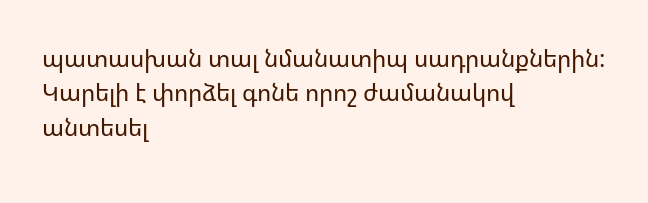պատասխան տալ նմանատիպ սադրանքներին:
Կարելի է փորձել գոնե որոշ ժամանակով անտեսել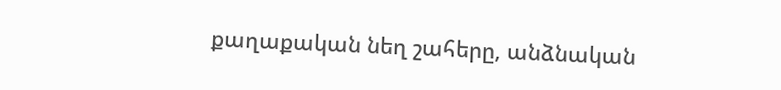քաղաքական նեղ շահերը, անձնական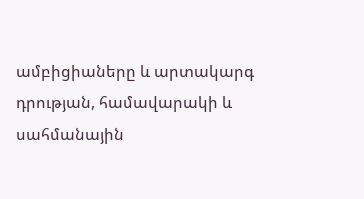ամբիցիաները և արտակարգ դրության, համավարակի և սահմանային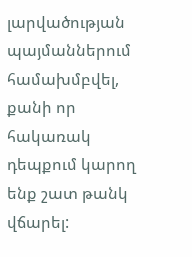լարվածության պայմաններում համախմբվել, քանի որ հակառակ դեպքում կարող ենք շատ թանկ վճարել: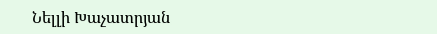Նելլի Խաչատրյան